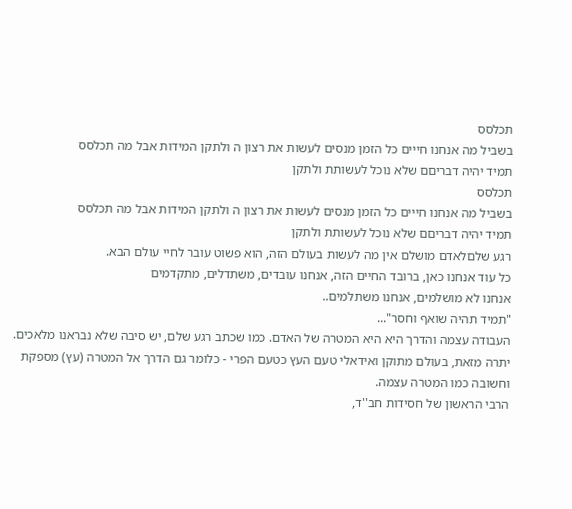תכלסס
בשביל מה אנחנו חייים כל הזמן מנסים לעשות את רצון ה ולתקן המידות אבל מה תכלסס
תמיד יהיה דבריםם שלא נוכל לעשותת ולתקן
תכלסס
בשביל מה אנחנו חייים כל הזמן מנסים לעשות את רצון ה ולתקן המידות אבל מה תכלסס
תמיד יהיה דבריםם שלא נוכל לעשותת ולתקן
רגע שלםלאדם מושלם אין מה לעשות בעולם הזה, הוא פשוט עובר לחיי עולם הבא.
כל עוד אנחנו כאן, ברובד החיים הזה, אנחנו עובדים, משתדלים, מתקדמים
אנחנו לא מושלמים, אנחנו משתלמים..
"תמיד תהיה שואף וחסר"...
העבודה עצמה והדרך היא היא המטרה של האדם. כמו שכתב רגע שלם, יש סיבה שלא נבראנו מלאכים. יתרה מזאת, בעולם מתוקן ואידאלי טעם העץ כטעם הפרי - כלומר גם הדרך אל המטרה (עץ) מספקת וחשובה כמו המטרה עצמה.
הרבי הראשון של חסידות חב''ד,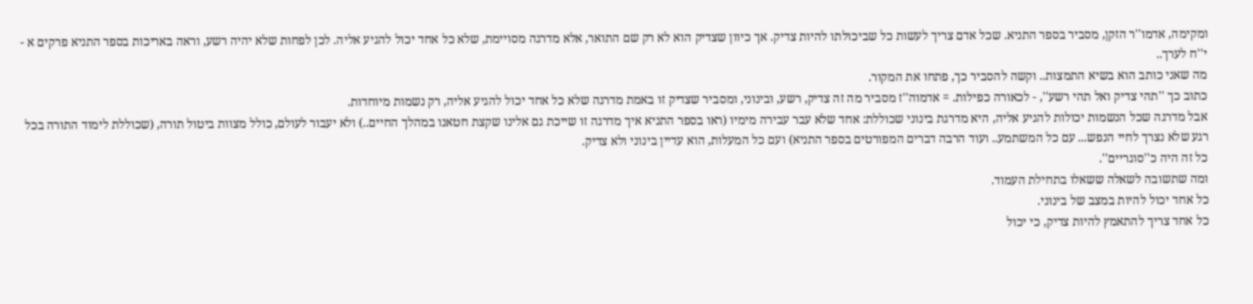ומקימה, אדמו''ר הזקן, מסביר בספר התניא. שכל אדם צריך לעשות כל שביכולתו להיות צדיק. אך כיוון שצדיק הוא לא רק שם התואר, אלא מדרגה מסויימת, שלא כל אחד יכול להגיע אליה. לכן לפחות שלא יהיה רשע, וראה באריכות בספר התניא פרקים א - י''ח לערך..
מה שאני כותב הוא בשיא התמצות.. וקשה להסביר כך, פתחו את המקור.
כתוב כך ''תהי צדיק ואל תהי רשע'', - לכאורה כפילות. = אדמוה''ז מסביר מה זה צדיק, רשע, ובינוני, ומסביר שצדיק זו באמת מדרגה שלא כל אחד יכול להגיע אליה, רק נשמות מיוחדות.
אבל מדרגה שכל הנשמות יכולות להגיע אליה, היא מדרגת בינוני שכוללת: אחד שלא עבר עבירה מימיו (ראו בספר התניא איך מדרגה זו שייכת גם אלינו שקצת חטאנו במהלך החיים..) ולא יעבור לעולם, כולל מצוות ביטול תורה, (שכוללת לימוד התורה בכל רגע שלא נצרך לחיי הנפש... עם כל המשתמע.. ועוד הרבה דברים המפורטים בספר התניא) ועם כל המעלות, הוא עדיין בינוני ולא צדיק.
כל זה היה כ''סוגריים''.
ומה שתשובה לשאלה ששאלו בתחילת העמוד.
כל אחד יכול להיות במצב של בינוני.
כל אחד צריך להתאמץ להיות צדיק, כי יכול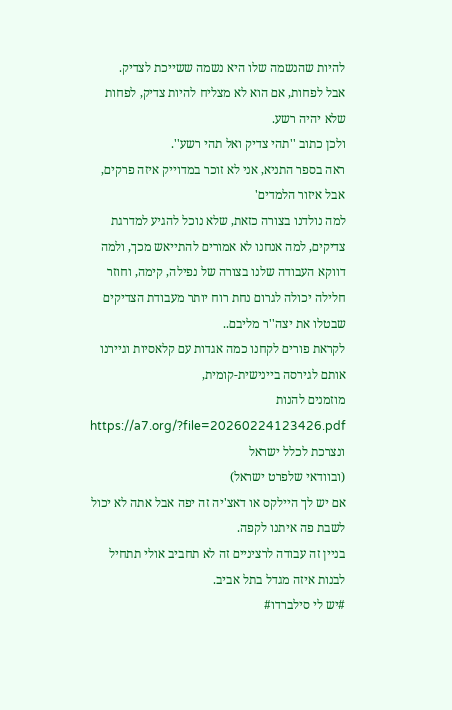להיות שהנשמה שלו היא נשמה ששייכת לצדיק.
אבל לפחות, אם הוא לא מצליח להיות צדיק, לפחות שלא יהיה רשע.
ולכן כתוב ''תהי צדיק ואל תהי רשע''.
ראה בספר התניא, אני לא זוכר במדוייק איזה פרקים, אבל איזור הלמדים'
למה נולדנו בצורה כזאת, שלא נוכל להגיע למדרגת צדיקים, למה אנחנו לא אמורים להתייאש מכך, ולמה דווקא העבודה שלנו בצורה של נפילה, קימה, וחוזר חלילה יכולה לגרום נחת רוח יותר מעבודת הצדיקים שבטלו את יצה''ר מליבם..
לקראת פורים לקחנו כמה אגדות עם קלאסיות וגיירנו אותם לגירסה ביינישית-קומית,
מוזמנים להנות
https://a7.org/?file=20260224123426.pdf
ונצרכת לכלל ישראל
(ובוודאי שלפרט ישראל)
אם יש לך היילקס או דאצ'יה זה יפה אבל אתה לא יכול לשבת פה איתנו לקפה.
בניין זה עבודה לרציניים זה לא תחביב אולי תתחיל לבנות איזה מגדל בתל אביב.
#יש לי סילברדו#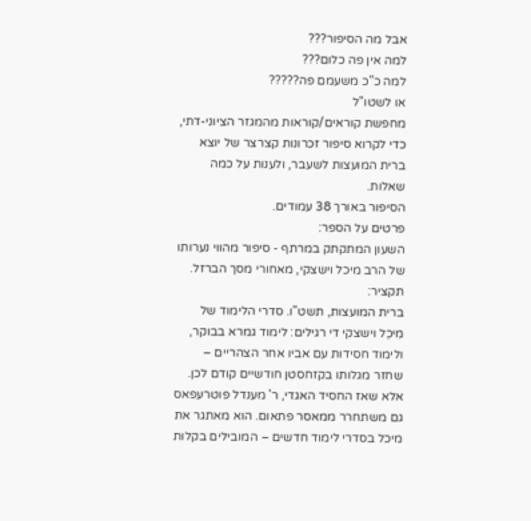אבל מה הסיפור???
למה אין פה כלום???
למה כ"כ משעמם פה?????
או לשטו"ל
מחפשת קוראים/קוראות מהמגזר הציוני-דתי, כדי לקרוא סיפור זכרונות קצרצר של יוצא ברית המועצות לשעבר, ולענות על כמה שאלות.
הסיפור באורך 38 עמודים.
פרטים על הספר:
השעון המתקתק במרתף - סיפור מהווי נערותו של הרב מיכל וישצקי, מאחורי מסך הברזל.
תקציר:
ברית המועצות, תשט"ו. סדרי הלימוד של מִיכֵל וישצקי די רגילים: לימוד גמרא בבוקר, ולימוד חסידות עם אביו אחר הצהריים – שחזר מגלותו בקזחסטן חודשיים קודם לכן.
אלא שאז החסיד האגדי, ר' מענדל פוטרעפאס גם משתחרר ממאסר פתאום. הוא מאתגר את מיכל בסדרי לימוד חדשים – המובילים בקלות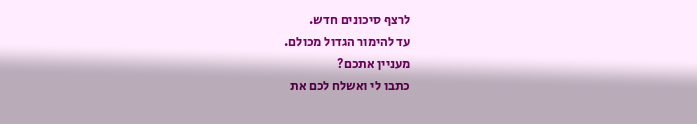לרצף סיכונים חדש.
עד להימור הגדול מכולם.
מעניין אתכם?
כתבו לי ואשלח לכם את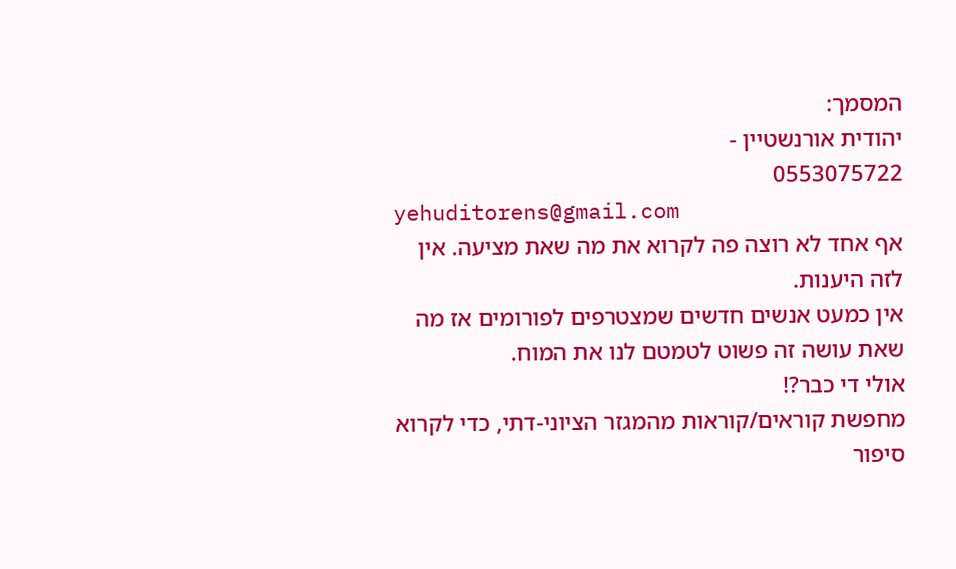המסמך:
יהודית אורנשטיין -
0553075722
yehuditorens@gmail.com
אף אחד לא רוצה פה לקרוא את מה שאת מציעה. אין לזה היענות.
אין כמעט אנשים חדשים שמצטרפים לפורומים אז מה שאת עושה זה פשוט לטמטם לנו את המוח.
אולי די כבר?!
מחפשת קוראים/קוראות מהמגזר הציוני-דתי, כדי לקרוא סיפור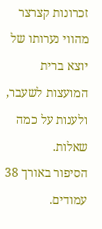זכרונות קצרצר מהווי נערותו של יוצא ברית המועצות לשעבר, ולענות על כמה שאלות.
הסיפור באורך 38 עמודים.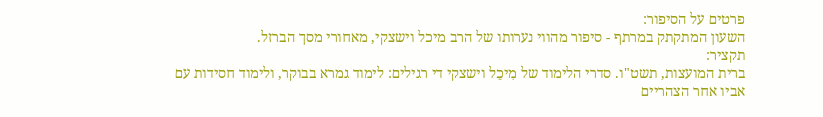פרטים על הסיפור:
השעון המתקתק במרתף - סיפור מהווי נערותו של הרב מיכל וישצקי, מאחורי מסך הברזל.
תקציר:
ברית המועצות, תשט"ו. סדרי הלימוד של מִיכֵל וישצקי די רגילים: לימוד גמרא בבוקר, ולימוד חסידות עם אביו אחר הצהריים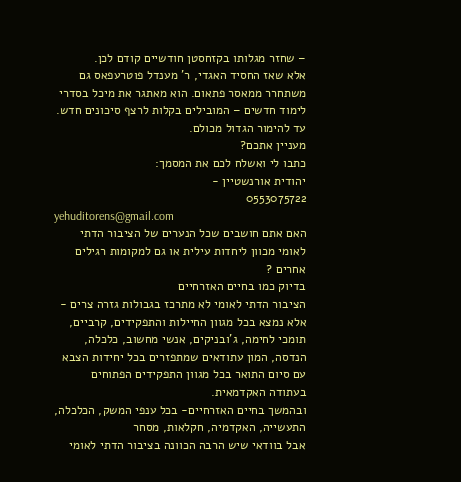– שחזר מגלותו בקזחסטן חודשיים קודם לכן.
אלא שאז החסיד האגדי, ר' מענדל פוטרעפאס גם משתחרר ממאסר פתאום. הוא מאתגר את מיכל בסדרי לימוד חדשים – המובילים בקלות לרצף סיכונים חדש.
עד להימור הגדול מכולם.
מעניין אתכם?
כתבו לי ואשלח לכם את המסמך:
יהודית אורנשטיין -
0553075722
yehuditorens@gmail.com
האם אתם חושבים שכל הנערים של הציבור הדתי לאומי מכוון ליחדות עילית או גם למקומות רגילים אחרים ?
בדיוק כמו בחיים האזרחיים
הציבור הדתי לאומי לא מתרכז בגבולות גזרה צרים - אלא נמצא בכל מגוון החיילות והתפקידים, קרביים, תומכי לחימה, ג'ובניקים, אנשי מחשוב, כלכלה, הנדסה, המון עתודאים שמתפזרים בכל יחידות הצבא עם סיום התואר בכל מגוון התפקידים הפתוחים בעתודה האקדמאית.
ובהמשך בחיים האזרחיים- בכל ענפי המשק, הכלכלה, התעשייה, האקדמיה, חקלאות, מסחר
אבל בוודאי שיש הרבה הכוונה בציבור הדתי לאומי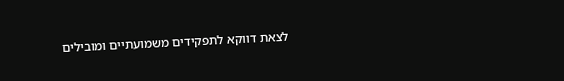לצאת דווקא לתפקידים משמועתיים ומובילים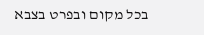בכל מקום ובפרט בצבא